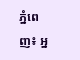ភ្នំពេញ៖ អ្ន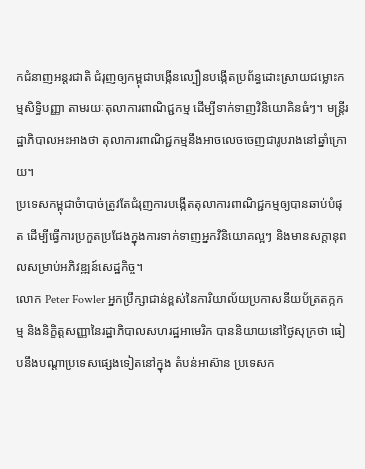កជំនាញអន្តរជាតិ ជំរុញឲ្យកម្ពុជាបង្កើនល្បឿនបង្កើតប្រព័ន្ធដោះស្រាយជម្លោះកម្មសិទ្ធិបញ្ញា តាមរយៈតុលាការពាណិជ្ជកម្ម ដើម្បីទាក់ទាញវិនិយោគិនធំៗ។ មន្ត្រីរដ្ឋាភិបាលអះអាងថា តុលាការពាណិជ្ជកម្មនឹងអាចលេចចេញជារូបរាងនៅឆ្នាំក្រោយ។
ប្រទេសកម្ពុជាចំាបាច់ត្រូវតែជំរុញការបង្កើតតុលាការពាណិជ្ជកម្មឲ្យបានឆាប់បំផុត ដើម្បីធ្វើការប្រកួតប្រជែងក្នុងការទាក់ទាញអ្នកវិនិយោគល្អៗ និងមានសក្តានុពលសម្រាប់អភិវឌ្ឍន៍សេដ្ឋកិច្ច។
លោក Peter Fowler អ្នកប្រឹក្សាជាន់ខ្ពស់នៃការិយាល័យប្រកាសនីយប័ត្រតក្កកម្ម និងនិក្ខិត្តសញ្ញានៃរដ្ឋាភិបាលសហរដ្ឋអាមេរិក បាននិយាយនៅថ្ងៃសុក្រថា ធៀបនឹងបណ្តាប្រទេសផ្សេងទៀតនៅក្នុង តំបន់អាស៊ាន ប្រទេសក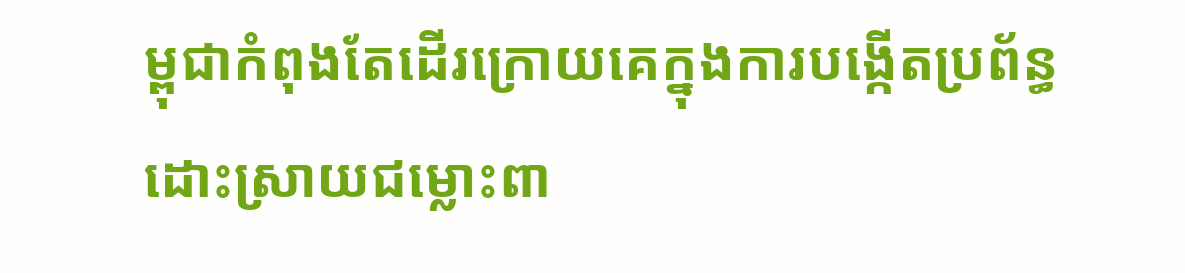ម្ពុជាកំពុងតែដើរក្រោយគេក្នុងការបង្កើតប្រព័ន្ធដោះស្រាយជម្លោះពា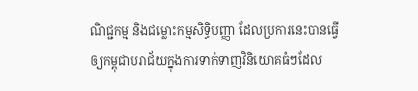ណិជ្ជកម្ម និងជម្លោះកម្មសិទ្ធិបញ្ញា ដែលប្រការនេះបានធ្វើឲ្យកម្ពុជាបរាជ័យក្នុងការទាក់ទាញវិនិយោគធំៗដែល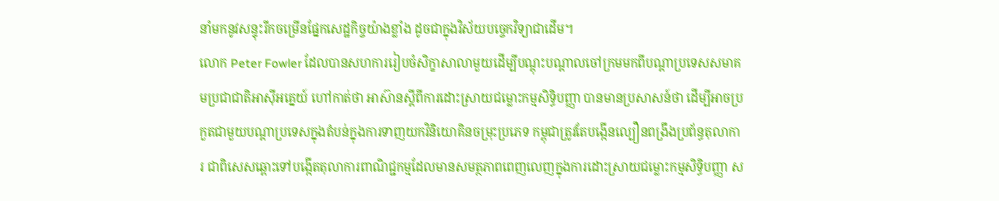នាំមកនូវសន្ទុះរីកចម្រើនផ្នែកសេដ្ឋកិច្ចយ៉ាងខ្លាំង ដូចជាក្នុងវិស័យបច្ចេកវិទ្យាជាដើម។
លោក Peter Fowler ដែលបានសហការរៀបចំសិក្ខាសាលាមួយដើម្បីបណ្ដុះបណ្ដាលចៅក្រមមកពីបណ្ដាប្រទេសសមាគមប្រជាជាតិអាស៊ីអគ្នេយ៍ ហៅកាត់ថា អាស៊ានស្ដីពីការដោះស្រាយជម្លោះកម្មសិទ្ធិបញ្ញា បានមានប្រសាសន៍ថា ដើម្បីអាចប្រកួតជាមួយបណ្ដាប្រទេសក្នុងតំបន់ក្នុងការទាញយកវិនិយោគិនចម្រុះប្រភេទ កម្ពុជាត្រូវតែបង្កើនល្បឿនពង្រឹងប្រព័ន្ធតុលាការ ជាពិសេសឆ្ពោះទៅបង្កើតតុលាការពាណិជ្ជកម្មដែលមានសមត្ថភាពពេញលេញក្នុងការដោះស្រាយជម្លោះកម្មសិទ្ធិបញ្ញា ស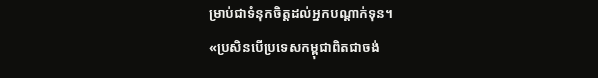ម្រាប់ជាទំនុកចិត្តដល់អ្នកបណ្ដាក់ទុន។
«ប្រសិនបើប្រទេសកម្ពុជាពិតជាចង់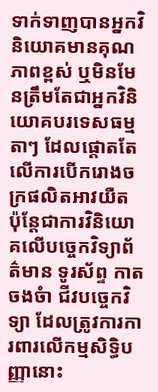ទាក់ទាញបានអ្នកវិនិយោគមានគុណភាពខ្ពស់ ឬមិនមែនត្រឹមតែជាអ្នកវិនិយោគបរទេសធម្មតាៗ ដែលផ្តោតតែលើការបើករោងចក្រផលិតអាវយឺត ប៉ុន្តែជាការវិនិយោគលើបច្ចេកវិទ្យាព័ត៌មាន ទូរស័ព្ទ កាតចងចំា ជីវបច្ចេកវិទ្យា ដែលត្រូវការការពារលើកម្មសិទ្ធិបញ្ញានោះ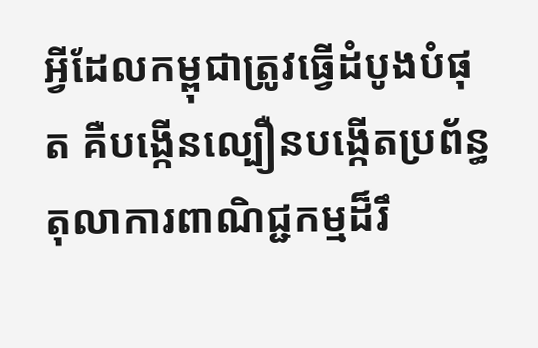អ្វីដែលកម្ពុជាត្រូវធ្វើដំបូងបំផុត គឺបង្កើនល្បឿនបង្កើតប្រព័ន្ធតុលាការពាណិជ្ជកម្មដ៏រឹ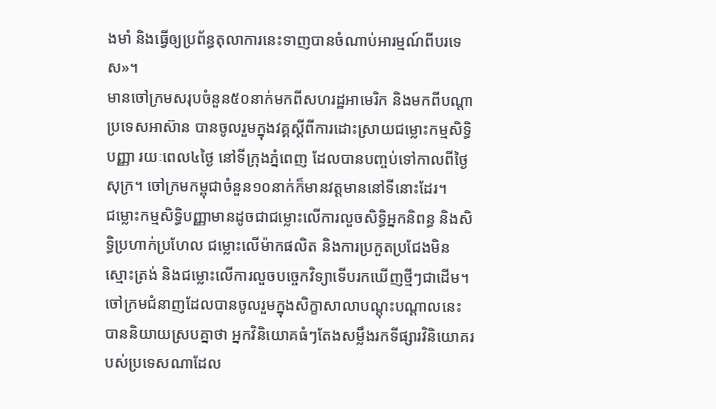ងមាំ និងធ្វើឲ្យប្រព័ន្ធតុលាការនេះទាញបានចំណាប់អារម្មណ៍ពីបរទេស»។
មានចៅក្រមសរុបចំនួន៥០នាក់មកពីសហរដ្ឋអាមេរិក និងមកពីបណ្ដាប្រទេសអាស៊ាន បានចូលរួមក្នុងវគ្គស្ដីពីការដោះស្រាយជម្លោះកម្មសិទ្ធិបញ្ញា រយៈពេល៤ថ្ងៃ នៅទីក្រុងភ្នំពេញ ដែលបានបញ្ចប់ទៅកាលពីថ្ងៃសុក្រ។ ចៅក្រមកម្ពុជាចំនួន១០នាក់ក៏មានវត្តមាននៅទីនោះដែរ។
ជម្លោះកម្មសិទ្ធិបញ្ញាមានដូចជាជម្លោះលើការលួចសិទ្ធិអ្នកនិពន្ធ និងសិទ្ធិប្រហាក់ប្រហែល ជម្លោះលើម៉ាកផលិត និងការប្រកួតប្រជែងមិនស្មោះត្រង់ និងជម្លោះលើការលួចបច្ចេកវិទ្យាទើបរកឃើញថ្មីៗជាដើម។
ចៅក្រមជំនាញដែលបានចូលរួមក្នុងសិក្ខាសាលាបណ្តុះបណ្តាលនេះ បាននិយាយស្របគ្នាថា អ្នកវិនិយោគធំៗតែងសម្លឹងរកទីផ្សារវិនិយោគរបស់ប្រទេសណាដែល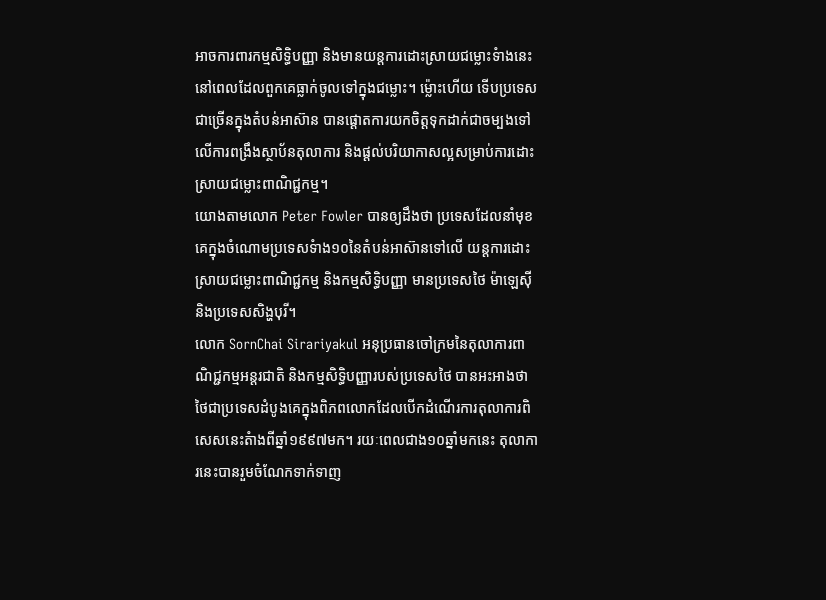អាចការពារកម្មសិទ្ធិបញ្ញា និងមានយន្តការដោះស្រាយជម្លោះទំាងនេះ នៅពេលដែលពួកគេធ្លាក់ចូលទៅក្នុងជម្លោះ។ ម្ល៉ោះហើយ ទើបប្រទេសជាច្រើនក្នុងតំបន់អាស៊ាន បានផ្តោតការយកចិត្តទុកដាក់ជាចម្បងទៅលើការពង្រឹងស្ថាប័នតុលាការ និងផ្តល់បរិយាកាសល្អសម្រាប់ការដោះស្រាយជម្លោះពាណិជ្ជកម្ម។
យោងតាមលោក Peter Fowler បានឲ្យដឹងថា ប្រទេសដែលនាំមុខគេក្នុងចំណោមប្រទេសទំាង១០នៃតំបន់អាស៊ានទៅលើ យន្តការដោះស្រាយជម្លោះពាណិជ្ជកម្ម និងកម្មសិទ្ធិបញ្ញា មានប្រទេសថៃ ម៉ាឡេស៊ី និងប្រទេសសិង្ហបុរី។
លោក SornChai Sirariyakul អនុប្រធានចៅក្រមនៃតុលាការពាណិជ្ជកម្មអន្តរជាតិ និងកម្មសិទ្ធិបញ្ញារបស់ប្រទេសថៃ បានអះអាងថា ថៃជាប្រទេសដំបូងគេក្នុងពិភពលោកដែលបើកដំណើរការតុលាការពិសេសនេះតំាងពីឆ្នាំ១៩៩៧មក។ រយៈពេលជាង១០ឆ្នាំមកនេះ តុលាការនេះបានរួមចំណែកទាក់ទាញ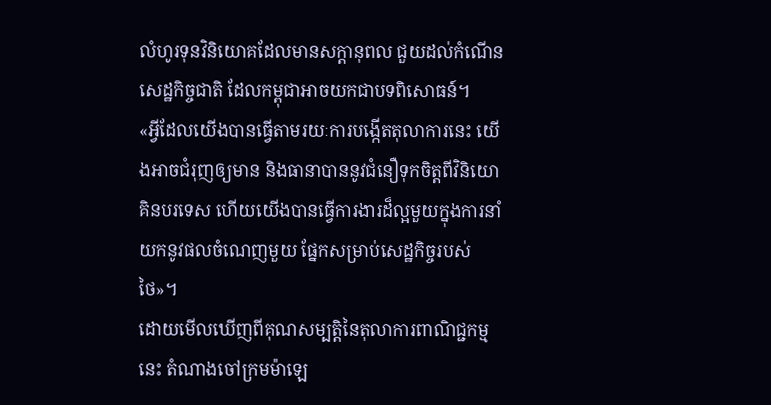លំហូរទុនវិនិយោគដែលមានសក្តានុពល ជួយដល់កំណើនសេដ្ឋកិច្ចជាតិ ដែលកម្ពុជាអាចយកជាបទពិសោធន៍។
«អ្វីដែលយើងបានធ្វើតាមរយៈការបង្កើតតុលាការនេះ យើងអាចជំរុញឲ្យមាន និងធានាបាននូវជំនឿទុកចិត្តពីវិនិយោគិនបរទេស ហើយយើងបានធ្វើការងារដ៏ល្អមួយក្នុងការនាំយកនូវផលចំណេញមួយ ផ្នែកសម្រាប់សេដ្ឋកិច្ចរបស់ថៃ»។
ដោយមើលឃើញពីគុណសម្បត្តិនៃតុលាការពាណិជ្ជកម្មនេះ តំណាងចៅក្រមម៉ាឡេ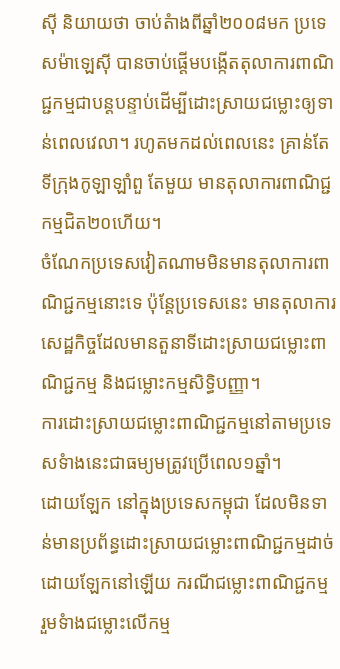ស៊ី និយាយថា ចាប់តំាងពីឆ្នាំ២០០៨មក ប្រទេសម៉ាឡេស៊ី បានចាប់ផ្តើមបង្កើតតុលាការពាណិជ្ជកម្មជាបន្តបន្ទាប់ដើម្បីដោះស្រាយជម្លោះឲ្យទាន់ពេលវេលា។ រហូតមកដល់ពេលនេះ គ្រាន់តែទីក្រុងកូឡាឡាំពួ តែមួយ មានតុលាការពាណិជ្ជកម្មជិត២០ហើយ។
ចំណែកប្រទេសវៀតណាមមិនមានតុលាការពាណិជ្ជកម្មនោះទេ ប៉ុន្តែប្រទេសនេះ មានតុលាការសេដ្ឋកិច្ចដែលមានតួនាទីដោះស្រាយជម្លោះពាណិជ្ជកម្ម និងជម្លោះកម្មសិទ្ធិបញ្ញា។
ការដោះស្រាយជម្លោះពាណិជ្ជកម្មនៅតាមប្រទេសទំាងនេះជាធម្យមត្រូវប្រើពេល១ឆ្នាំ។
ដោយឡែក នៅក្នុងប្រទេសកម្ពុជា ដែលមិនទាន់មានប្រព័ន្ធដោះស្រាយជម្លោះពាណិជ្ជកម្មដាច់ដោយឡែកនៅឡើយ ករណីជម្លោះពាណិជ្ជកម្ម រួមទំាងជម្លោះលើកម្ម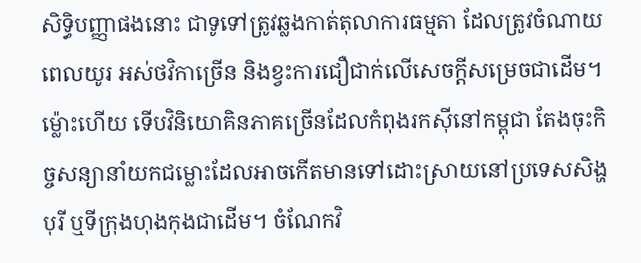សិទ្ធិបញ្ញាផងនោះ ជាទូទៅត្រូវឆ្លងកាត់តុលាការធម្មតា ដែលត្រូវចំណាយពេលយូរ អស់ថវិកាច្រើន និងខ្វះការជឿជាក់លើសេចក្តីសម្រេចជាដើម។ ម្ល៉ោះហើយ ទើបវិនិយោគិនភាគច្រើនដែលកំពុងរកស៊ីនៅកម្ពុជា តែងចុះកិច្ចសន្យានាំយកជម្លោះដែលអាចកើតមានទៅដោះស្រាយនៅប្រទេសសិង្ហបុរី ឬទីក្រុងហុងកុងជាដើម។ ចំណែកវិ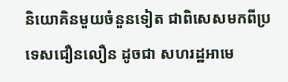និយោគិនមួយចំនួនទៀត ជាពិសេសមកពីប្រទេសជឿនលឿន ដូចជា សហរដ្ឋអាមេ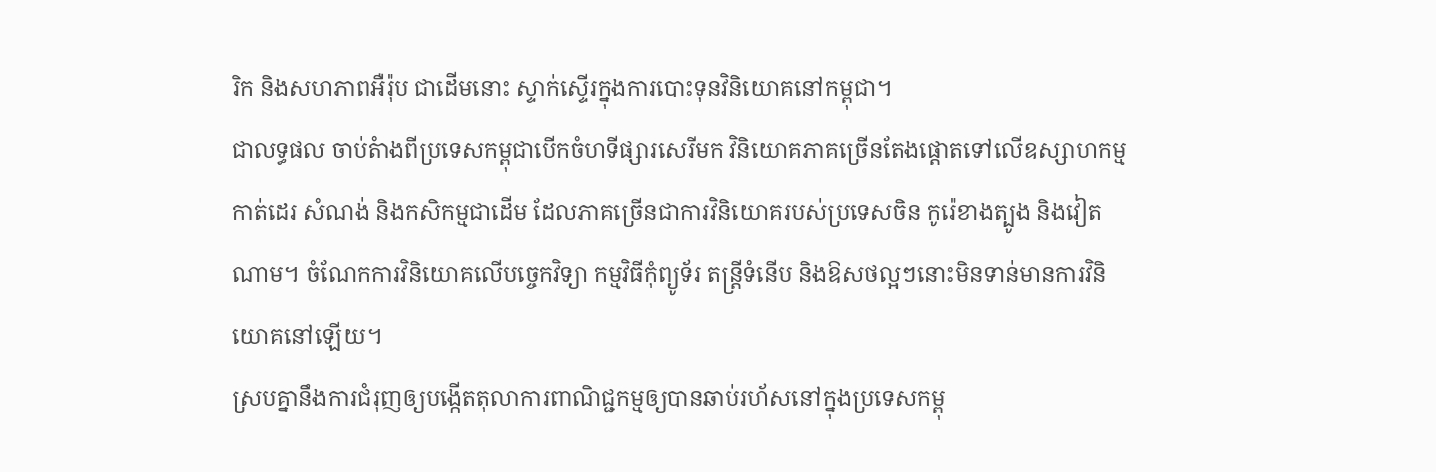រិក និងសហភាពអឺរ៉ុប ជាដើមនោះ ស្ទាក់ស្ទើរក្នុងការបោះទុនវិនិយោគនៅកម្ពុជា។
ជាលទ្ធផល ចាប់តំាងពីប្រទេសកម្ពុជាបើកចំហទីផ្សារសេរីមក វិនិយោគភាគច្រើនតែងផ្តោតទៅលើឧស្សាហកម្មកាត់ដេរ សំណង់ និងកសិកម្មជាដើម ដែលភាគច្រើនជាការវិនិយោគរបស់ប្រទេសចិន កូរ៉េខាងត្បូង និងវៀតណាម។ ចំណែកការវិនិយោគលើបច្ចេកវិទ្យា កម្មវិធីកុំព្យូទ័រ តន្ត្រីទំនើប និងឱសថល្អៗនោះមិនទាន់មានការវិនិយោគនៅឡើយ។
ស្របគ្នានឹងការជំរុញឲ្យបង្កើតតុលាការពាណិជ្ជកម្មឲ្យបានឆាប់រហ័សនៅក្នុងប្រទេសកម្ពុ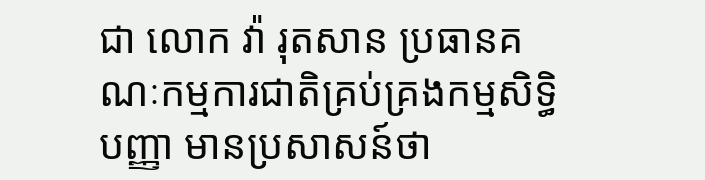ជា លោក វ៉ា រុតសាន ប្រធានគណៈកម្មការជាតិគ្រប់គ្រងកម្មសិទ្ធិបញ្ញា មានប្រសាសន៍ថា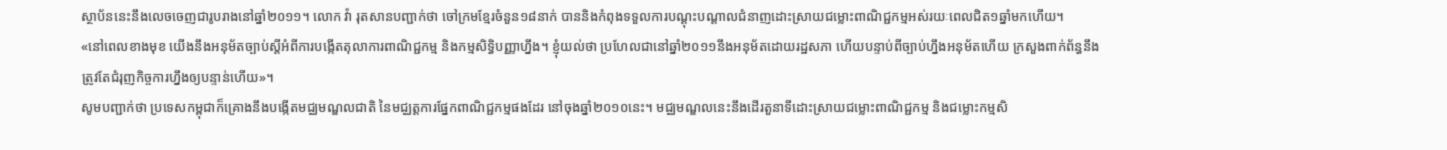ស្ថាប័ននេះនឹងលេចចេញជារូបរាងនៅឆ្នាំ២០១១។ លោក វ៉ា រុតសានបញ្ជាក់ថា ចៅក្រមខ្មែរចំនួន១៨នាក់ បាននិងកំពុងទទួលការបណ្តុះបណ្តាលជំនាញដោះស្រាយជម្លោះពាណិជ្ជកម្មអស់រយៈពេលជិត១ឆ្នាំមកហើយ។
«នៅពេលខាងមុខ យើងនឹងអនុម័តច្បាប់ស្តីអំពីការបង្កើតតុលាការពាណិជ្ជកម្ម និងកម្មសិទ្ធិបញ្ញាហ្នឹង។ ខ្ញុំយល់ថា ប្រហែលជានៅឆ្នាំ២០១១នឹងអនុម័តដោយរដ្ឋសភា ហើយបន្ទាប់ពីច្បាប់ហ្នឹងអនុម័តហើយ ក្រសួងពាក់ព័ន្ធនឹងត្រូវតែជំរុញកិច្ចការហ្នឹងឲ្យបន្ទាន់ហើយ»។
សូមបញ្ជាក់ថា ប្រទេសកម្ពុជាក៏គ្រោងនឹងបង្កើតមជ្ឈមណ្ឌលជាតិ នៃមជ្ឈត្តការផ្នែកពាណិជ្ជកម្មផងដែរ នៅចុងឆ្នាំ២០១០នេះ។ មជ្ឈមណ្ឌលនេះនឹងដើរតួនាទីដោះស្រាយជម្លោះពាណិជ្ជកម្ម និងជម្លោះកម្មសិ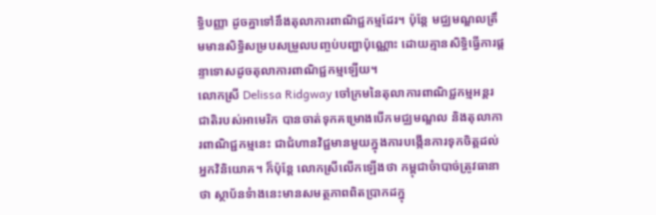ទ្ធិបញ្ញា ដូចគ្នាទៅនឹងតុលាការពាណិជ្ជកម្មដែរ។ ប៉ុន្តែ មជ្ឈមណ្ឌលត្រឹមមានសិទ្ធិសម្របសម្រួលបញ្ចប់បញ្ហាប៉ុណ្ណោះ ដោយគ្មានសិទ្ធិធ្វើការផ្តន្ទាទោសដូចតុលាការពាណិជ្ជកម្មឡើយ។
លោកស្រី Delissa Ridgway ចៅក្រមនៃតុលាការពាណិជ្ជកម្មអន្តរជាតិរបស់អាមេរិក បានចាត់ទុកគម្រោងបើកមជ្ឈមណ្ឌល និងតុលាការពាណិជ្ជកម្មនេះ ជាជំហានវិជ្ជមានមួយក្នុងការបង្កើនការទុកចិត្តដល់អ្នកវិនិយោគ។ ក៏ប៉ុន្តែ លោកស្រីលើកឡើងថា កម្ពុជាចំាបាច់ត្រូវធានាថា ស្ថាប័នទំាងនេះមានសមត្ថភាពពិតប្រាកដក្នុ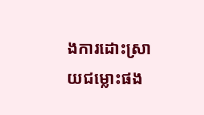ងការដោះស្រាយជម្លោះផង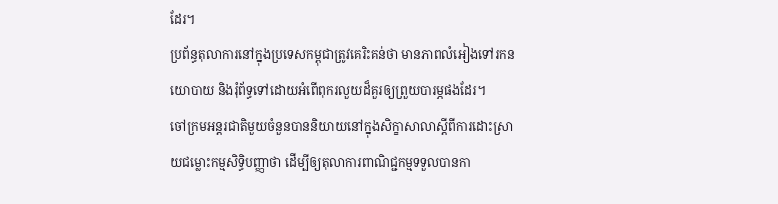ដែរ។
ប្រព័ន្ធតុលាការនៅក្នុងប្រទេសកម្ពុជាត្រូវគេរិះគន់ថា មានភាពលំអៀងទៅរកនយោបាយ និងរុំព័ទ្ធទៅដោយអំពើពុករលួយដ៏គួរឲ្យព្រួយបារម្ភផងដែរ។
ចៅក្រមអន្តរជាតិមួយចំនួនបាននិយាយនៅក្នុងសិក្ខាសាលាស្ដីពីការដោះស្រាយជម្លោះកម្មសិទ្ធិបញ្ញាថា ដើម្បីឲ្យតុលាការពាណិជ្ជកម្មទទួលបានកា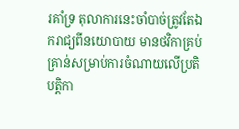រគាំទ្រ តុលាការនេះចាំបាច់ត្រូវតែឯករាជ្យពីនយោបាយ មានថវិកាគ្រប់គ្រាន់សម្រាប់ការចំណាយលើប្រតិបត្តិកា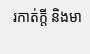រកាត់ក្តី និងមា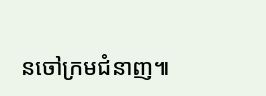នចៅក្រមជំនាញ៕